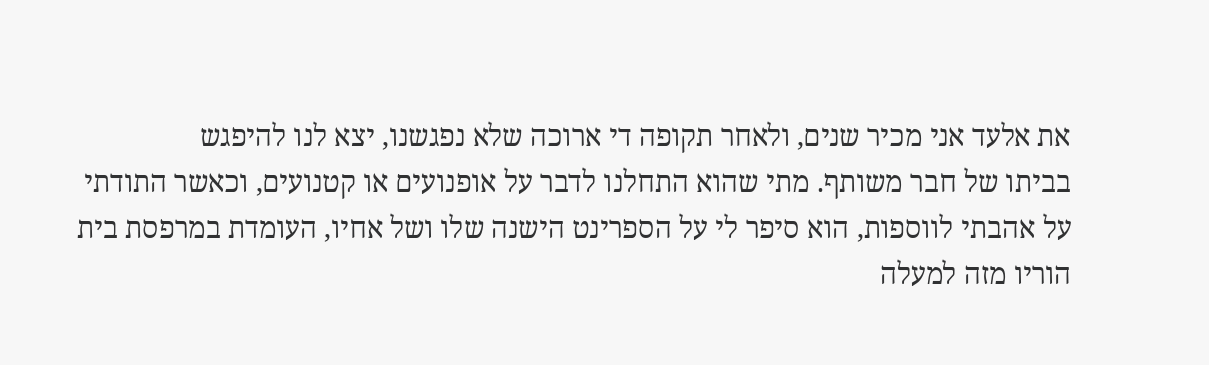את אלעד אני מכיר שנים, ולאחר תקופה די ארוכה שלא נפגשנו, יצא לנו להיפגש
בביתו של חבר משותף. מתי שהוא התחלנו לדבר על אופנועים או קטנועים, וכאשר התודתי
על אהבתי לווספות, הוא סיפר לי על הספרינט הישנה שלו ושל אחיו, העומדת במרפסת בית
הוריו מזה למעלה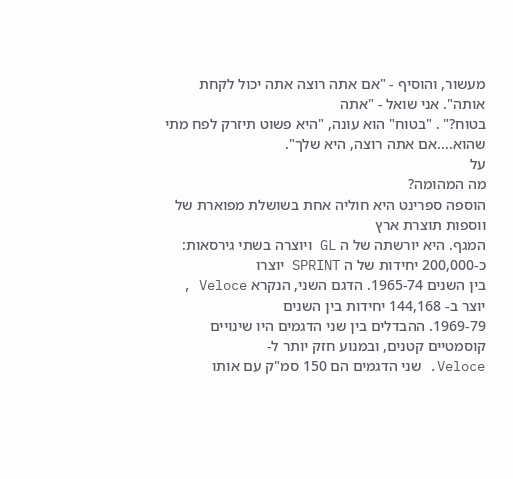מעשור, והוסיף - "אם אתה רוצה אתה יכול לקחת אותה". אני שואל - "אתה
בטוח?" . "בטוח" הוא עונה, "היא פשוט תיזרק לפח מתי שהוא....אם אתה רוצה, היא שלך".
על
מה המהומה?
הוספה ספרינט היא חוליה אחת בשושלת מפוארת של ווספות תוצרת ארץ
המגף. היא יורשתה של ה GL ויוצרה בשתי גירסאות: כ-200,000 יחידות של ה SPRINT יוצרו
בין השנים 1965-74. הדגם השני, הנקרא Veloce , יוצר ב- 144,168 יחידות בין השנים
1969-79. ההבדלים בין שני הדגמים היו שינויים קוסמטיים קטנים, ובמנוע חזק יותר ל-
Veloce. שני הדגמים הם 150 סמ"ק עם אותו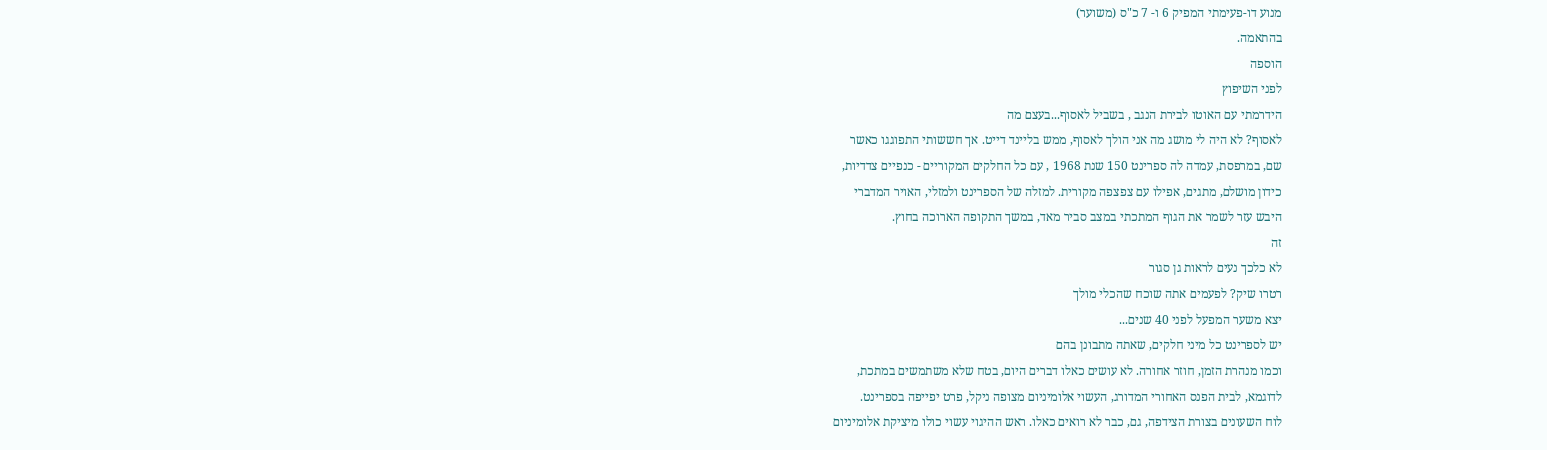מנוע דו-פעימתי המפיק 6 ו- 7 כ"ס (משוער)
בהתאמה.
הוספה
לפני השיפוץ
הידרמתי עם האוטו לבירת הנגב , בשביל לאסוף...בעצם מה
לאסוף? לא היה לי מושג מה אני הולך לאסוף, ממש בליינד דייט. אך חששותי התפוגגו כאשר
שם, במרפסת, עמדה לה ספרינט 150 שנת 1968 , עם כל החלקים המקוריים - כנפיים צדדיות,
כידון מושלם, מתגים, אפילו עם צפצפה מקורית. למזלה של הספרינט ולמזלי, האויר המדברי
היבש עזר לשמר את הגוף המתכתי במצב סביר מאד, במשך התקופה הארוכה בחוץ.
זה
לא כלכך נעים לראות גן סגור
רטרו שיק? לפעמים אתה שוכח שהכלי מולך
יצא משער המפעל לפני 40 שנים...
יש לספרינט כל מיני חלקים, שאתה מתבונן בהם
וכמו מנהרת הזמן, חוזר אחורה. לא עושים כאלו דברים היום, בטח שלא משתמשים במתכת,
לדוגמא, לבית הפנס האחורי המדורג, העשוי אלומיניום מצופה ניקל, פרט יפייפה בספרינט.
לוח השעונים בצורת הצידפה, גם, כבר לא רואים כאלו. ראש ההיגוי עשוי כולו מיציקת אלומיניום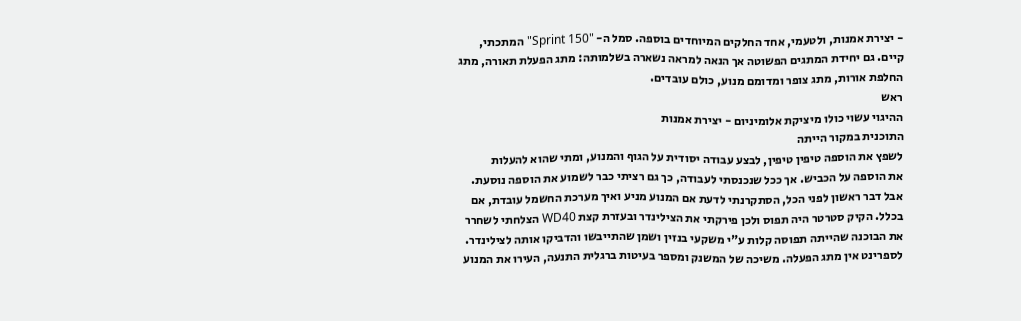- יצירת אמנות, ולטעמי, אחד החלקים המיוחדים בוספה. סמל ה- "Sprint 150" המתכתי,
קיים. גם יחידת המתגים הפשוטה אך הנאה למראה נשארה בשלמותה: מתג הפעלת תאורה, מתג
החלפת אורות, מתג צופר ומדומם מנוע, כולם עובדים.
ראש
ההיגוי עשוי כולו מיציקת אלומיניום - יצירת אמנות
התוכנית במקור הייתה
לשפץ את הוספה טיפין טיפין, לבצע עבודה יסודית על הגוף והמנוע, ומתי שהוא להעלות
את הוספה על הכביש. אך ככל שנכנסתי לעבודה, כך גם רציתי כבר לשמוע את הוספה נוסעת.
אבל דבר ראשון לפני הכל, הסתקרנתי לדעת אם המנוע מניע ואיך מערכת החשמל עובדת, אם
בכלל. הקיק סטרטר היה תפוס ולכן פירקתי את הצילינדר ובעזרת קצת WD40 הצלחתי לשחרר
את הבוכנה שהייתה תפוסה קלות ע"י משקעי בנזין ושמן שהתייבשו והדביקו אותה לצילינדר.
לספרינט אין מתג הפעלה. משיכה של המשנק ומספר בעיטות ברגלית התנעה, העירו את המנוע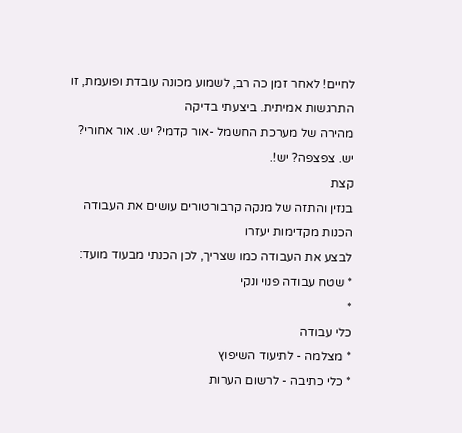לחיים! לאחר זמן כה רב, לשמוע מכונה עובדת ופועמת, זו התרגשות אמיתית. ביצעתי בדיקה
מהירה של מערכת החשמל -אור קדמי? יש. אור אחורי? יש. צפצפה? יש!.
קצת
בנזין והתזה של מנקה קרבורטורים עושים את העבודה
הכנות מקדימות יעזרו
לבצע את העבודה כמו שצריך, לכן הכנתי מבעוד מועד:
* שטח עבודה פנוי ונקי
*
כלי עבודה
* מצלמה - לתיעוד השיפוץ
* כלי כתיבה - לרשום הערות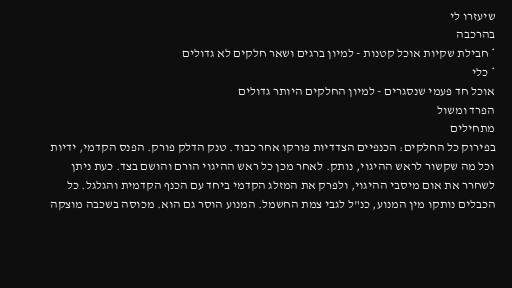שיעזרו לי
בהרכבה
* חבילת שקיות אוכל קטנות - למיון ברגים ושאר חלקים לא גדולים
* כלי
אוכל חד פעמי שנסגרים - למיון החלקים היותר גדולים
הפרד ומשול
מתחילים
בפירוק כל החלקים: הכנפיים הצדדיות פורקו אחר כבוד. טנק הדלק פורק. הפנס הקדמי, ידיות
וכל מה שקשור לראש ההיגוי, נותק. לאחר מכן כל ראש ההיגוי הורם והושם בצד. כעת ניתן
לשחרר את אום מיסבי ההיגוי, ולפרק את המזלג הקדמי ביחד עם הכנף הקדמית והגלגל. כל
הכבלים נותקו מין המנוע, כנ"ל לגבי צמת החשמל. המנוע הוסר גם הוא. מכוסה בשכבה מוצקה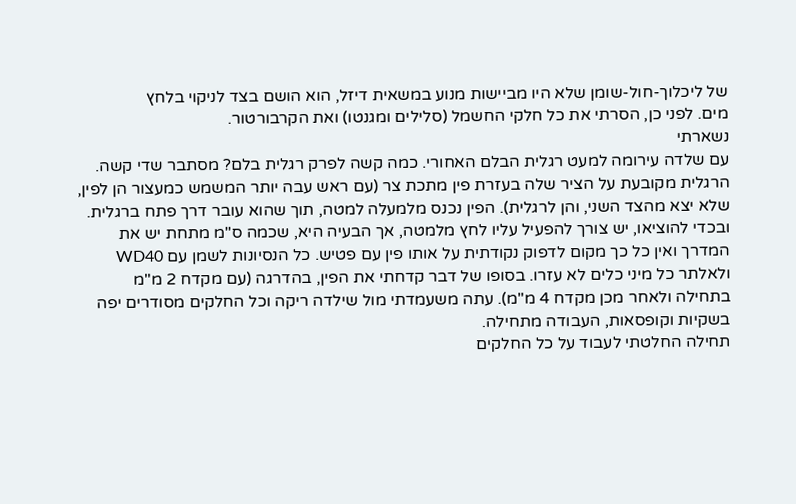של ליכלוך-חול-שומן שלא היו מביישות מנוע במשאית דיזל, הוא הושם בצד לניקוי בלחץ
מים. לפני כן, הסרתי את כל חלקי החשמל (סלילים ומגנטו) ואת הקרבורטור.
נשארתי
עם שלדה עירומה למעט רגלית הבלם האחורי. כמה קשה לפרק רגלית בלם? מסתבר שדי קשה.
הרגלית מקובעת על הציר שלה בעזרת פין מתכת צר (עם ראש עבה יותר המשמש כמעצור הן לפין,
שלא יצא מהצד השני, והן לרגלית). הפין נכנס מלמעלה למטה, תוך שהוא עובר דרך פתח ברגלית.
ובכדי להוציאו, יש צורך להפעיל עליו לחץ מלמטה, אך הבעיה היא, שכמה ס"מ מתחת יש את
המדרך ואין כל כך מקום לדפוק נקודתית על אותו פין עם פטיש. כל הנסיונות לשמן עם WD40
ולאלתר כל מיני כלים לא עזרו. בסופו של דבר קדחתי את הפין, בהדרגה (עם מקדח 2 מ"מ
בתחילה ולאחר מכן מקדח 4 מ"מ). עתה משעמדתי מול שילדה ריקה וכל החלקים מסודרים יפה
בשקיות וקופסאות, העבודה מתחילה.
תחילה החלטתי לעבוד על כל החלקים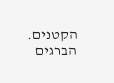הקטנים.
הברגים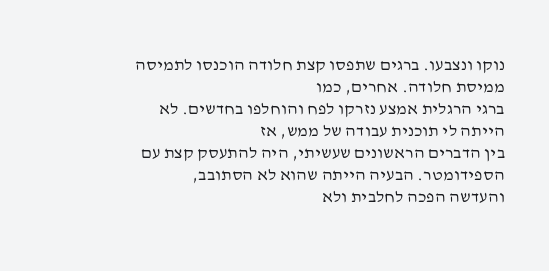נוקו ונצבעו. ברגים שתפסו קצת חלודה הוכנסו לתמיסה ממיסת חלודה. אחרים, כמו
ברגי הרגלית אמצע נזרקו לפח והוחלפו בחדשים. לא הייתה לי תוכנית עבודה של ממש, אז
בין הדברים הראשונים שעשיתי, היה להתעסק קצת עם הספידומטר. הבעיה הייתה שהוא לא הסתובב,
והעדשה הפכה לחלבית ולא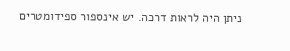ניתן היה לראות דרכה. יש אינספור ספידומטרים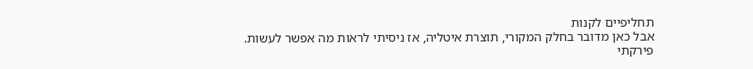תחליפיים לקנות
אבל כאן מדובר בחלק המקורי, תוצרת איטליה, אז ניסיתי לראות מה אפשר לעשות. פירקתי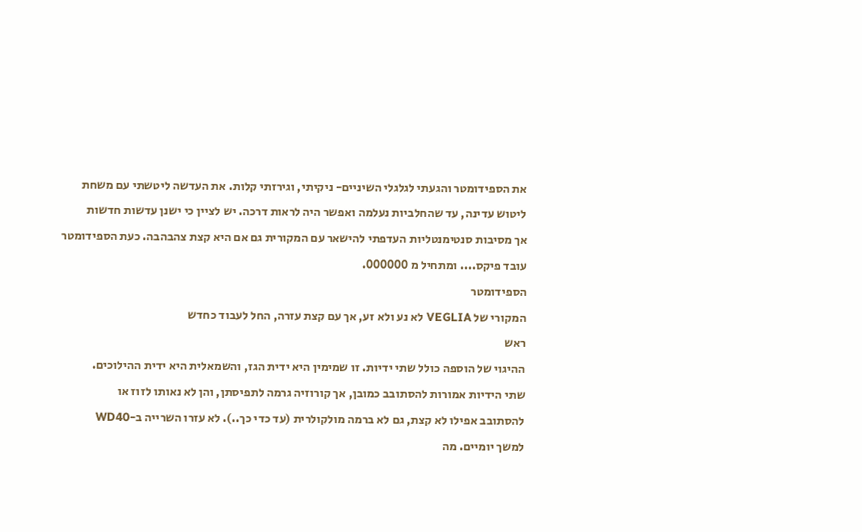את הספידומטר והגעתי לגלגלי השיניים- ניקיתי, וגירזתי קלות. את העדשה ליטשתי עם משחת
ליטוש עדינה, עד שהחלביות נעלמה ואפשר היה לראות דרכה. יש לציין כי ישנן עדשות חדשות
אך מסיבות סנטימנטליות העדפתי להישאר עם המקורית גם אם היא קצת צהבהבה. כעת הספידומטר
עובד פיקס.... ומתחיל מ 000000.
הספידומטר
המקורי של VEGLIA לא נע ולא זע, אך עם קצת עזרה, החל לעבוד כחדש
ראש
ההיגוי של הוספה כולל שתי ידיות. זו שמימין היא ידית הגז, והשמאלית היא ידית ההילוכים.
שתי הידיות אמורות להסתובב כמובן, אך קורוזיה גרמה לתפיסתן, והן לא נאותו לזוז או
להסתובב אפילו לא קצת, גם לא ברמה מולקולרית (עד כדי כך..). לא עזרו השרייה ב-WD40
למשך יומיים. מה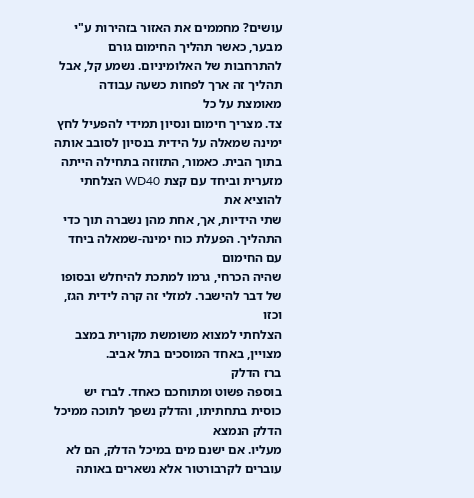עושים? מחממים את האזור בזהירות ע"י מבער, כאשר תהליך החימום גורם
להתרחבות של האלומיניום. נשמע קל, אבל תהליך זה ארך לפחות כשעה עבודה מאומצת על כל
צד. מצריך חימום ונסיון תמידי להפעיל לחץ ימינה שמאלה על הידית בנסיון לסובב אותה
בתוך הבית. כאמור, התזוזה בתחילה הייתה מזערית וביחד עם קצת WD40 הצלחתי להוציא את
שתי הידיות, אך, אחת מהן נשברה תוך כדי התהליך. הפעלת כוח ימינה-שמאלה ביחד עם החימום
שהיה הכרחי, גרמו למתכת להיחלש ובסופו של דבר להישבר. למזלי זה קרה לידית הגז, וכזו
הצלחתי למצוא משומשת מקורית במצב מצויין, באחד המוסכים בתל אביב.
ברז הדלק
בוספה פשוט ומתוחכם כאחד. לברז יש כוסית בתחתיתו, והדלק נשפך לתוכה ממיכל הדלק הנמצא
מעליו. אם ישנם מים במיכל הדלק, הם לא עוברים לקרבורטור אלא נשארים באותה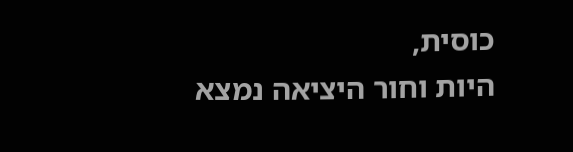כוסית,
היות וחור היציאה נמצא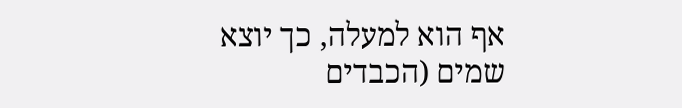אף הוא למעלה, כך יוצא שמים (הכבדים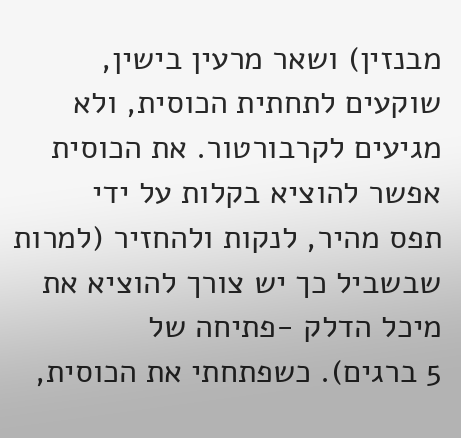מבנזין) ושאר מרעין בישין,
שוקעים לתחתית הכוסית, ולא מגיעים לקרבורטור. את הכוסית אפשר להוציא בקלות על ידי
תפס מהיר, לנקות ולהחזיר (למרות שבשביל כך יש צורך להוציא את מיכל הדלק -פתיחה של
5 ברגים). כשפתחתי את הכוסית,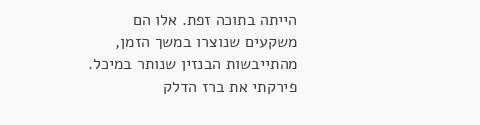הייתה בתוכה זפת. אלו הם משקעים שנוצרו במשך הזמן,
מהתייבשות הבנזין שנותר במיכל. פירקתי את ברז הדלק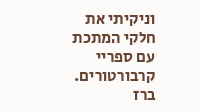וניקיתי את חלקי המתכת עם ספריי
קרבורטורים.
ברז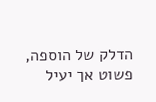הדלק של הוספה, פשוט אך יעיל